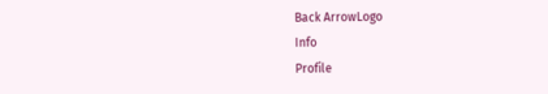Back ArrowLogo
Info
Profile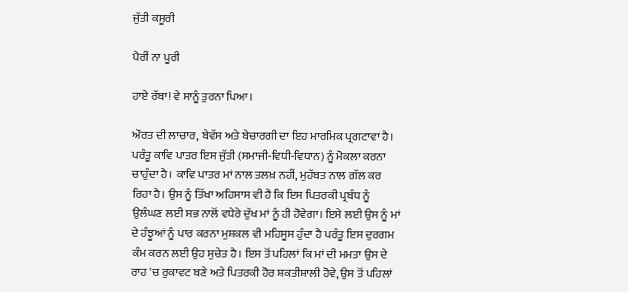ਜੁੱਤੀ ਕਸੂਰੀ

ਪੈਰੀਂ ਨਾ ਪੂਰੀ

ਹਾਏ ਰੱਬਾ! ਵੇ ਸਾਨੂੰ ਤੁਰਨਾ ਪਿਆ।

ਔਰਤ ਦੀ ਲਾਚਾਰ, ਬੇਵੱਸ ਅਤੇ ਬੇਚਾਰਗੀ ਦਾ ਇਹ ਮਾਰਮਿਕ ਪ੍ਰਗਟਾਵਾ ਹੈ। ਪਰੰਤੂ ਕਾਵਿ ਪਾਤਰ ਇਸ ਜੁੱਤੀ (ਸਮਾਜੀ-ਵਿਧੀ-ਵਿਧਾਨ) ਨੂੰ ਮੋਕਲਾ ਕਰਨਾ ਚਾਹੁੰਦਾ ਹੈ। ਕਾਵਿ ਪਾਤਰ ਮਾਂ ਨਾਲ ਤਲਖ਼ ਨਹੀਂ, ਮੁਹੱਬਤ ਨਾਲ ਗੱਲ ਕਰ ਰਿਹਾ ਹੈ। ਉਸ ਨੂੰ ਤਿੱਖਾ ਅਹਿਸਾਸ ਵੀ ਹੈ ਕਿ ਇਸ ਪਿਤਰਕੀ ਪ੍ਰਬੰਧ ਨੂੰ ਉਲੰਘਣ ਲਈ ਸਭ ਨਾਲੋਂ ਵਧੇਰੇ ਦੁੱਖ ਮਾਂ ਨੂੰ ਹੀ ਹੋਵੇਗਾ। ਇਸੇ ਲਈ ਉਸ ਨੂੰ ਮਾਂ ਦੇ ਹੰਝੂਆਂ ਨੂੰ ਪਾਰ ਕਰਨਾ ਮੁਸ਼ਕਲ ਵੀ ਮਹਿਸੂਸ ਹੁੰਦਾ ਹੈ ਪਰੰਤੂ ਇਸ ਦੁਰਗਮ ਕੰਮ ਕਰਨ ਲਈ ਉਹ ਸੁਚੇਤ ਹੈ। ਇਸ ਤੋਂ ਪਹਿਲਾਂ ਕਿ ਮਾਂ ਦੀ ਮਮਤਾ ਉਸ ਦੇ ਰਾਹ 'ਚ ਰੁਕਾਵਟ ਬਣੇ ਅਤੇ ਪਿਤਰਕੀ ਹੋਰ ਸ਼ਕਤੀਸ਼ਾਲੀ ਹੋਵੇ, ਉਸ ਤੋਂ ਪਹਿਲਾਂ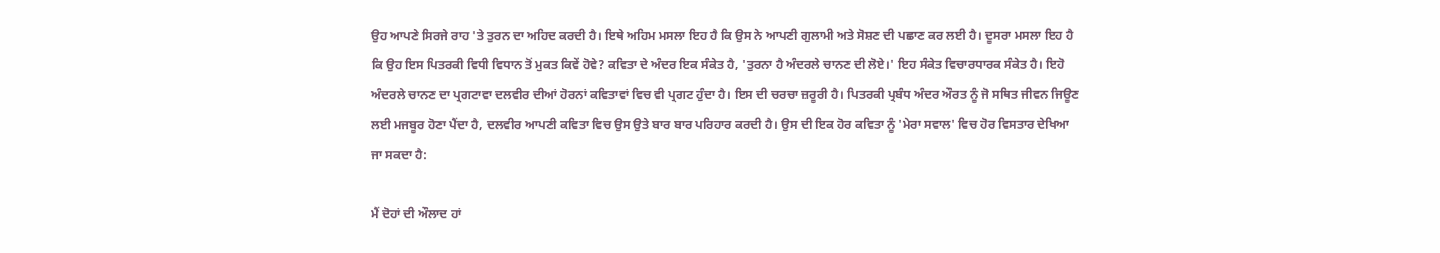ਉਹ ਆਪਣੇ ਸਿਰਜੇ ਰਾਹ 'ਤੇ ਤੁਰਨ ਦਾ ਅਹਿਦ ਕਰਦੀ ਹੈ। ਇਥੇ ਅਹਿਮ ਮਸਲਾ ਇਹ ਹੈ ਕਿ ਉਸ ਨੇ ਆਪਣੀ ਗੁਲਾਮੀ ਅਤੇ ਸੋਸ਼ਣ ਦੀ ਪਛਾਣ ਕਰ ਲਈ ਹੈ। ਦੂਸਰਾ ਮਸਲਾ ਇਹ ਹੈ ਕਿ ਉਹ ਇਸ ਪਿਤਰਕੀ ਵਿਧੀ ਵਿਧਾਨ ਤੋਂ ਮੁਕਤ ਕਿਵੇਂ ਹੋਵੇ? ਕਵਿਤਾ ਦੇ ਅੰਦਰ ਇਕ ਸੰਕੇਤ ਹੈ, 'ਤੁਰਨਾ ਹੈ ਅੰਦਰਲੇ ਚਾਨਣ ਦੀ ਲੋਏ।' ਇਹ ਸੰਕੇਤ ਵਿਚਾਰਧਾਰਕ ਸੰਕੇਤ ਹੈ। ਇਹੋ ਅੰਦਰਲੇ ਚਾਨਣ ਦਾ ਪ੍ਰਗਟਾਵਾ ਦਲਵੀਰ ਦੀਆਂ ਹੋਰਨਾਂ ਕਵਿਤਾਵਾਂ ਵਿਚ ਵੀ ਪ੍ਰਗਟ ਹੁੰਦਾ ਹੈ। ਇਸ ਦੀ ਚਰਚਾ ਜ਼ਰੂਰੀ ਹੈ। ਪਿਤਰਕੀ ਪ੍ਰਬੰਧ ਅੰਦਰ ਔਰਤ ਨੂੰ ਜੋ ਸਥਿਤ ਜੀਵਨ ਜਿਊਣ ਲਈ ਮਜਬੂਰ ਹੋਣਾ ਪੈਂਦਾ ਹੈ, ਦਲਵੀਰ ਆਪਣੀ ਕਵਿਤਾ ਵਿਚ ਉਸ ਉਤੇ ਬਾਰ ਬਾਰ ਪਰਿਹਾਰ ਕਰਦੀ ਹੈ। ਉਸ ਦੀ ਇਕ ਹੋਰ ਕਵਿਤਾ ਨੂੰ 'ਮੇਰਾ ਸਵਾਲ' ਵਿਚ ਹੋਰ ਵਿਸਤਾਰ ਦੇਖਿਆ ਜਾ ਸਕਦਾ ਹੈ:

ਮੈਂ ਦੋਹਾਂ ਦੀ ਔਲਾਦ ਹਾਂ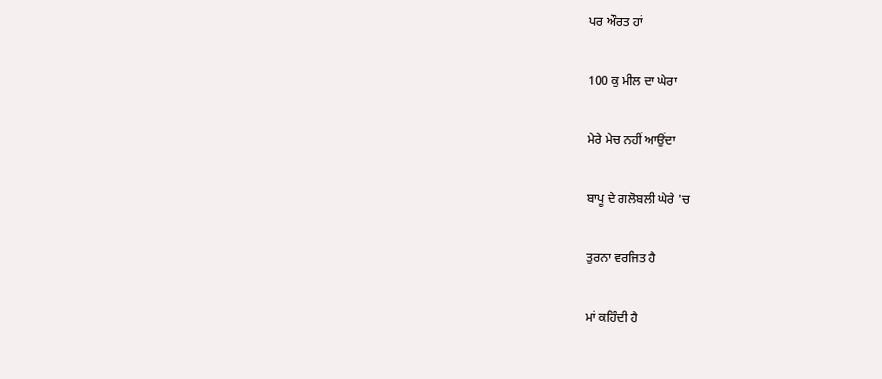ਪਰ ਔਰਤ ਹਾਂ

100 ਕੁ ਮੀਲ ਦਾ ਘੇਰਾ

ਮੇਰੇ ਮੇਚ ਨਹੀਂ ਆਉਂਦਾ

ਬਾਪੂ ਦੇ ਗਲੋਬਲੀ ਘੇਰੇ 'ਚ

ਤੁਰਨਾ ਵਰਜਿਤ ਹੈ

ਮਾਂ ਕਹਿੰਦੀ ਹੈ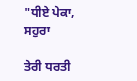"ਧੀਏ ਪੇਕਾ, ਸਹੁਰਾ

ਤੇਰੀ ਧਰਤੀ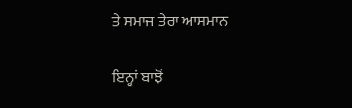ਤੇ ਸਮਾਜ ਤੇਰਾ ਆਸਮਾਨ

ਇਨ੍ਹਾਂ ਬਾਝੋਂ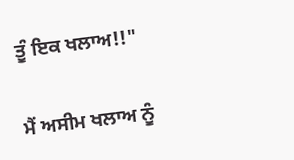ਤੂੰ ਇਕ ਖਲਾਅ!!"

ਮੈਂ ਅਸੀਮ ਖਲਾਅ ਨੂੰ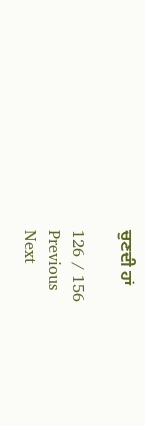ਚੁਣਦੀ ਹਾਂ

126 / 156
Previous
Next